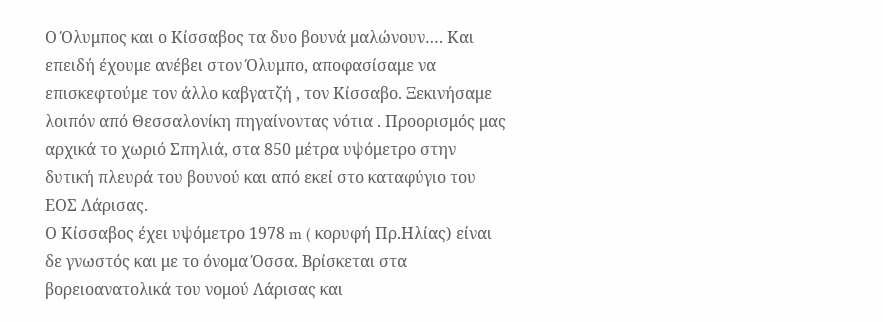Ο Όλυμπος και ο Κίσσαβος τα δυο βουνά μαλώνουν…. Και επειδή έχουμε ανέβει στον Όλυμπο, αποφασίσαμε να επισκεφτούμε τον άλλο καβγατζή , τον Κίσσαβο. Ξεκινήσαμε λοιπόν από Θεσσαλονίκη πηγαίνοντας νότια . Προορισμός μας αρχικά το χωριό Σπηλιά, στα 850 μέτρα υψόμετρο στην δυτική πλευρά του βουνού και από εκεί στο καταφύγιο του ΕΟΣ Λάρισας.
Ο Κίσσαβος έχει υψόμετρο 1978 m ( κορυφή Πρ.Ηλίας) είναι δε γνωστός και με το όνομα Όσσα. Βρίσκεται στα βορειοανατολικά του νομού Λάρισας και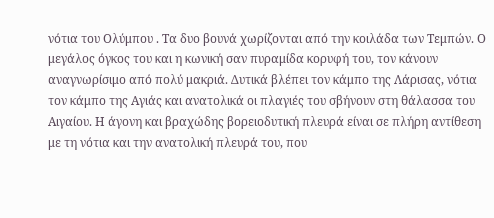νότια του Ολύμπου . Τα δυο βουνά χωρίζονται από την κοιλάδα των Τεμπών. Ο μεγάλος όγκος του και η κωνική σαν πυραμίδα κορυφή του, τον κάνουν αναγνωρίσιμο από πολύ μακριά. Δυτικά βλέπει τον κάμπο της Λάρισας, νότια τον κάμπο της Αγιάς και ανατολικά οι πλαγιές του σβήνουν στη θάλασσα του Αιγαίου. Η άγονη και βραχώδης βορειοδυτική πλευρά είναι σε πλήρη αντίθεση με τη νότια και την ανατολική πλευρά του, που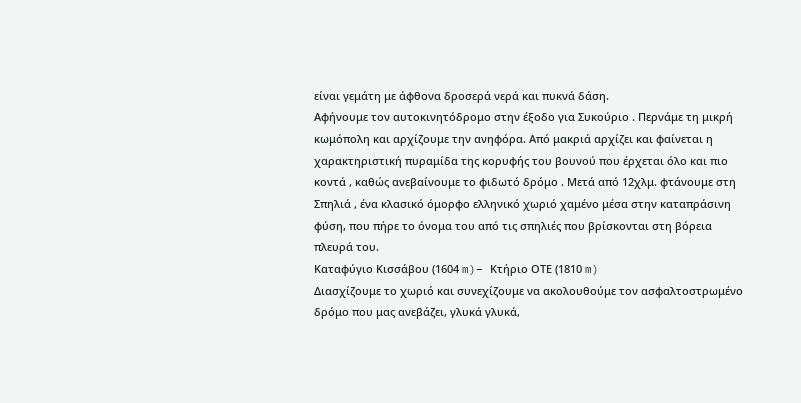είναι γεμάτη με άφθονα δροσερά νερά και πυκνά δάση.
Αφήνουμε τον αυτοκινητόδρομο στην έξοδο για Συκούριο . Περνάμε τη μικρή κωμόπολη και αρχίζουμε την ανηφόρα. Από μακριά αρχίζει και φαίνεται η χαρακτηριστική πυραμίδα της κορυφής του βουνού που έρχεται όλο και πιο κοντά , καθώς ανεβαίνουμε το φιδωτό δρόμο . Μετά από 12χλμ. φτάνουμε στη Σπηλιά , ένα κλασικό όμορφο ελληνικό χωριό χαμένο μέσα στην καταπράσινη φύση, που πήρε το όνομα του από τις σπηλιές που βρίσκονται στη βόρεια πλευρά του.
Καταφύγιο Κισσάβου (1604 m)– Κτήριο ΟΤΕ (1810 m)
Διασχίζουμε το χωριό και συνεχίζουμε να ακολουθούμε τον ασφαλτοστρωμένο δρόμο που μας ανεβάζει, γλυκά γλυκά,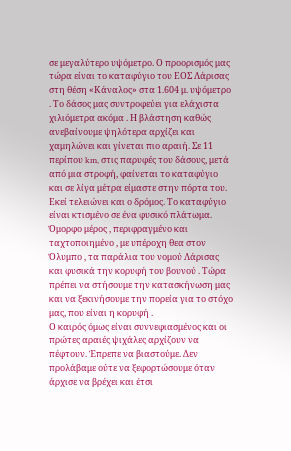σε μεγαλύτερο υψόμετρο. Ο προορισμός μας τώρα είναι το καταφύγιο του ΕΟΣ Λάρισας στη θέση «Κάναλος» στα 1.604 μ. υψόμετρο . Το δάσος μας συντροφεύει για ελάχιστα χιλιόμετρα ακόμα . Η βλάστηση καθώς ανεβαίνουμε ψηλότερα αρχίζει και χαμηλώνει και γίνεται πιο αραιή. Σε 11 περίπου km, στις παρυφές του δάσους, μετά από μια στροφή, φαίνεται το καταφύγιο και σε λίγα μέτρα είμαστε στην πόρτα του. Εκεί τελειώνει και ο δρόμος. Το καταφύγιο είναι κτισμένο σε ένα φυσικό πλάτωμα. Όμορφο μέρος , περιφραγμένο και ταχτοποιημένο , με υπέροχη θεα στον Όλυμπο , τα παράλια του νομού Λάρισας και φυσικά την κορυφή του βουνού . Τώρα πρέπει να στήσουμε την κατασκήνωση μας και να ξεκινήσουμε την πορεία για το στόχο μας, που είναι η κορυφή .
Ο καιρός όμως είναι συννεφιασμένος και οι πρώτες αραιές ψιχάλες αρχίζουν να πέφτουν. Έπρεπε να βιαστούμε. Δεν προλάβαμε ούτε να ξεφορτώσουμε όταν άρχισε να βρέχει και έτσι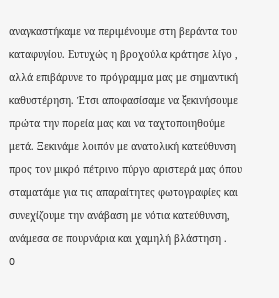αναγκαστήκαμε να περιμένουμε στη βεράντα του καταφυγίου. Ευτυχώς η βροχούλα κράτησε λίγο , αλλά επιβάρυνε το πρόγραμμα μας με σημαντική καθυστέρηση. Έτσι αποφασίσαμε να ξεκινήσουμε πρώτα την πορεία μας και να ταχτοποιηθούμε μετά. Ξεκινάμε λοιπόν με ανατολική κατεύθυνση προς τον μικρό πέτρινο πύργο αριστερά μας όπου σταματάμε για τις απαραίτητες φωτογραφίες και συνεχίζουμε την ανάβαση με νότια κατεύθυνση, ανάμεσα σε πουρνάρια και χαμηλή βλάστηση .
O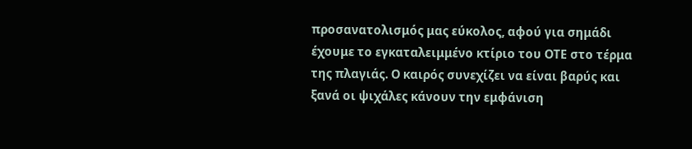προσανατολισμός μας εύκολος, αφού για σημάδι έχουμε το εγκαταλειμμένο κτίριο του ΟΤΕ στο τέρμα της πλαγιάς. Ο καιρός συνεχίζει να είναι βαρύς και ξανά οι ψιχάλες κάνουν την εμφάνιση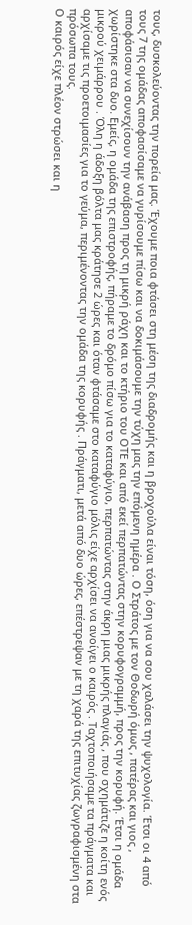τους, δυσκολεύοντας την πορεία μας. Έχουμε ποια φτάσει στη μέση της διαδρομής και η βροχούλα είναι τόση, όση για να σου χαλάσει την ψυχολογία. Έτσι οι 4 από τους 7 της ομάδας αποφασίσαμε να γυρίσουμε πίσω και να δοκιμάσουμε την τύχη μας την επόμενη ημέρα . Ο Στράτος με τον Θοδωρή όμως , πατέρας και γιος , αποφάσισαν να συνεχίσουν την ανάβαση προς τη μικρή ράχη και το κτήριο του ΟΤΕ και από εκεί περπατώντας στην κορυφογραμμή, προς την κορυφή. Έτσι η ομάδα χωρίστηκε στα δυο. Εμείς, η ομάδα της επιστροφής, πήραμε το δρόμο πίσω για το καταφύγιο, περπατώντας στην άκρη μιας μικρής πλαγιάς , που σχημάτιζε η κοίτη ενός μικρού χειμάρρου . Όλη η άδοξη βόλτα μας κράτησε 2 ώρες και όταν φτάσαμε στο καταφύγιο μόλις είχε αρχίσει να ανοίγει ο καιρός . Ταχτοποιήσαμε τα πράγματα και αρχίσαμε τις προετοιμασίες για το γεύμα, περιμένοντας την ομάδα της κορυφής . Πράγματι, μετά από δυο ώρες, επέστρεψαν με τη χαρά της επιτυχίας ζωγραφισμένη στα πρόσωπα τους.
Ο καιρός είχε πλέον στρώσει και η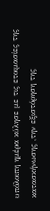υπόλοιπη ημέρα κύλησε με τις ετοιμασίες της κατασκήνωσης ,την εξιστόρηση της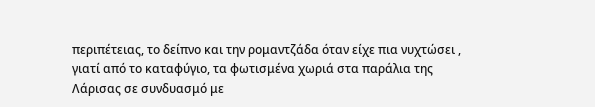περιπέτειας, το δείπνο και την ρομαντζάδα όταν είχε πια νυχτώσει , γιατί από το καταφύγιο, τα φωτισμένα χωριά στα παράλια της Λάρισας σε συνδυασμό με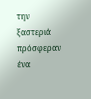την ξαστεριά πρόσφεραν ένα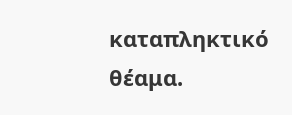καταπληκτικό θέαμα.